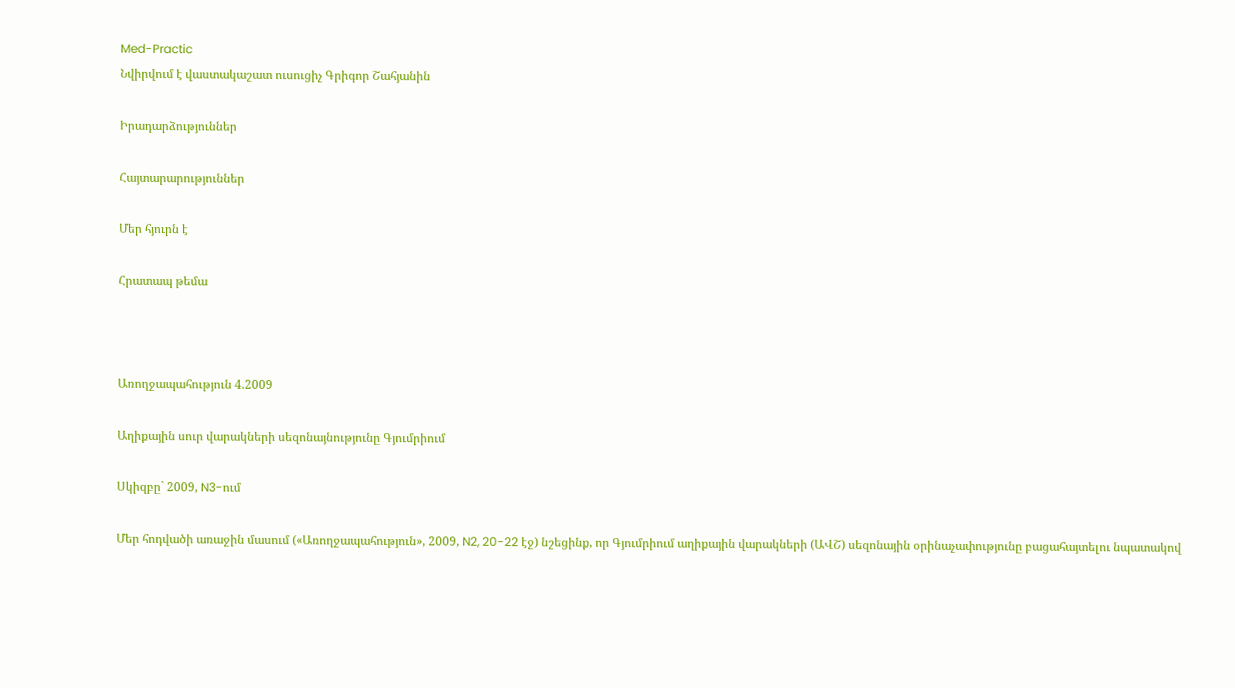Med-Practic
Նվիրվում է վաստակաշատ ուսուցիչ Գրիգոր Շահյանին

Իրադարձություններ

Հայտարարություններ

Մեր հյուրն է

Հրատապ թեմա



Առողջապահություն 4.2009

Աղիքային սուր վարակների սեզոնայնությունը Գյումրիում

Սկիզբը` 2009, N3-ում

Մեր հոդվածի առաջին մասում («Առողջապահություն», 2009, N2, 20-22 էջ) նշեցինք, որ Գյումրիում աղիքային վարակների (ԱՎՇ) սեզոնային օրինաչափությունը բացահայտելու նպատակով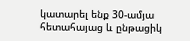կատարել ենք 30-ամյա հետահայաց և ընթացիկ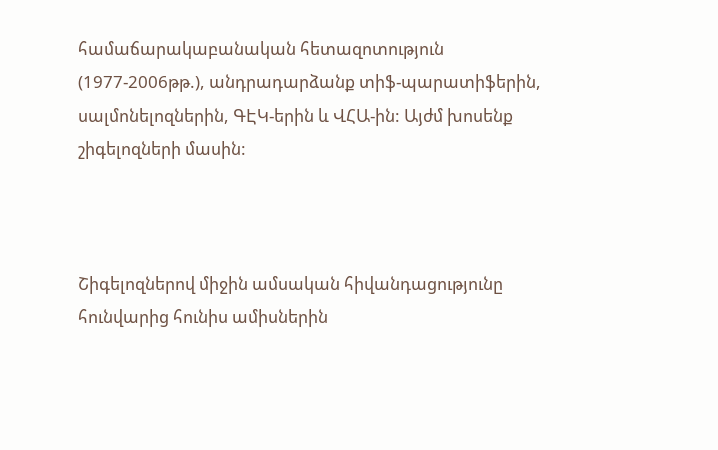համաճարակաբանական հետազոտություն (1977-2006թթ.), անդրադարձանք տիֆ-պարատիֆերին, սալմոնելոզներին, ԳԷԿ-երին և ՎՀԱ-ին: Այժմ խոսենք շիգելոզների մասին:



Շիգելոզներով միջին ամսական հիվանդացությունը հունվարից հունիս ամիսներին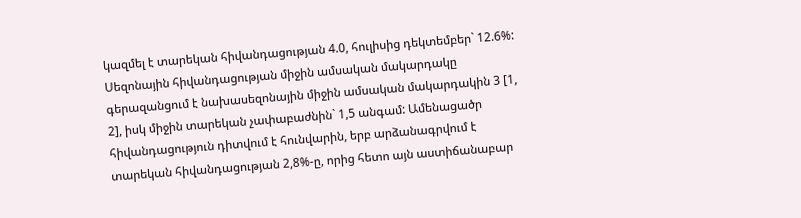կազմել է տարեկան հիվանդացության 4.0, հուլիսից դեկտեմբեր` 12.6%: Սեզոնային հիվանդացության միջին ամսական մակարդակը գերազանցում է նախասեզոնային միջին ամսական մակարդակին 3 [1, 2], իսկ միջին տարեկան չափաբաժնին` 1,5 անգամ: Ամենացածր հիվանդացություն դիտվում է հունվարին, երբ արձանագրվում է տարեկան հիվանդացության 2,8%-ը, որից հետո այն աստիճանաբար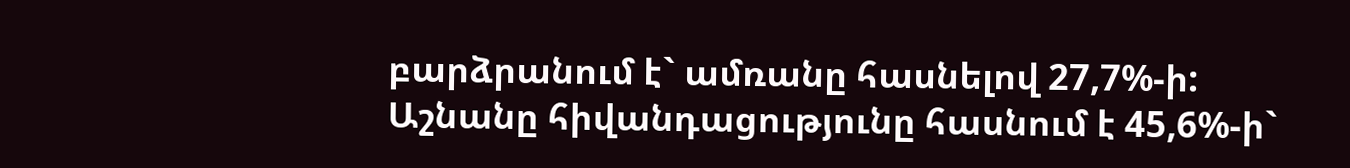բարձրանում է` ամռանը հասնելով 27,7%-ի: Աշնանը հիվանդացությունը հասնում է 45,6%-ի`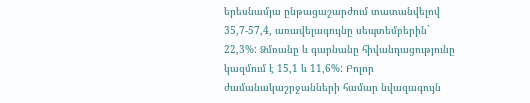երեսնամյա ընթացաշարժում տատանվելով 35,7-57,4, առավելագույնը սեպտեմբերին` 22,3%: Ձմռանը և գարնանը հիվանդացությունը կազմում է 15,1 և 11,6%: Բոլոր ժամանակաշրջանների համար նվազագույն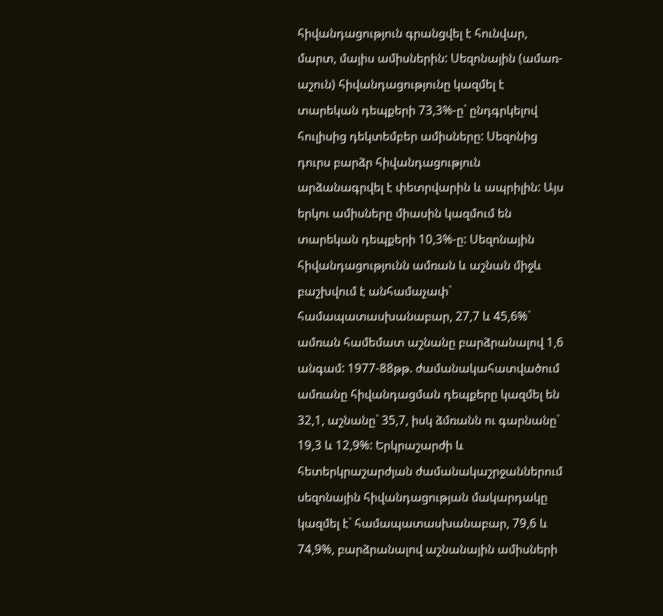հիվանդացություն գրանցվել է հունվար, մարտ, մայիս ամիսներին: Սեզոնային (ամառ-աշուն) հիվանդացությունը կազմել է տարեկան դեպքերի 73,3%-ը` ընդգրկելով հուլիսից դեկտեմբեր ամիսները: Սեզոնից դուրս բարձր հիվանդացություն արձանագրվել է փետրվարին և ապրիլին: Այս երկու ամիսները միասին կազմում են տարեկան դեպքերի 10,3%-ը: Սեզոնային հիվանդացությունն ամռան և աշնան միջև բաշխվում է անհամաչափ` համապատասխանաբար, 27,7 և 45,6%` ամռան համեմատ աշնանը բարձրանալով 1,6 անգամ: 1977-88թթ. ժամանակահատվածում ամռանը հիվանդացման դեպքերը կազմել են 32,1, աշնանը` 35,7, իսկ ձմռանն ու գարնանը` 19,3 և 12,9%: Երկրաշարժի և հետերկրաշարժյան ժամանակաշրջաններում սեզոնային հիվանդացության մակարդակը կազմել է` համապատասխանաբար, 79,6 և 74,9%, բարձրանալով աշնանային ամիսների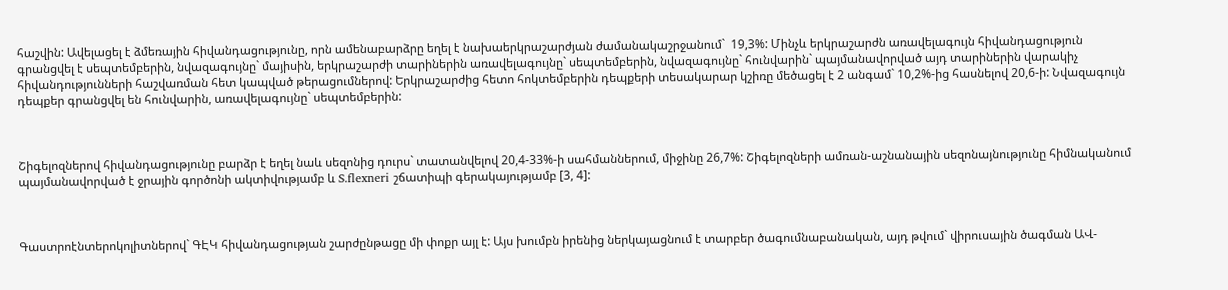հաշվին: Ավելացել է ձմեռային հիվանդացությունը, որն ամենաբարձրը եղել է նախաերկրաշարժյան ժամանակաշրջանում`  19,3%: Մինչև երկրաշարժն առավելագույն հիվանդացություն գրանցվել է սեպտեմբերին, նվազագույնը` մայիսին, երկրաշարժի տարիներին առավելագույնը` սեպտեմբերին, նվազագույնը` հունվարին` պայմանավորված այդ տարիներին վարակիչ հիվանդությունների հաշվառման հետ կապված թերացումներով: Երկրաշարժից հետո հոկտեմբերին դեպքերի տեսակարար կշիռը մեծացել է 2 անգամ` 10,2%-ից հասնելով 20,6-ի: Նվազագույն դեպքեր գրանցվել են հունվարին, առավելագույնը` սեպտեմբերին:



Շիգելոզներով հիվանդացությունը բարձր է եղել նաև սեզոնից դուրս` տատանվելով 20,4-33%-ի սահմաններում, միջինը 26,7%: Շիգելոզների ամռան-աշնանային սեզոնայնությունը հիմնականում պայմանավորված է ջրային գործոնի ակտիվությամբ և S.flexneri շճատիպի գերակայությամբ [3, 4]:



Գաստրոէնտերոկոլիտներով` ԳԷԿ հիվանդացության շարժընթացը մի փոքր այլ է: Այս խումբն իրենից ներկայացնում է տարբեր ծագումնաբանական, այդ թվում` վիրուսային ծագման ԱՎ-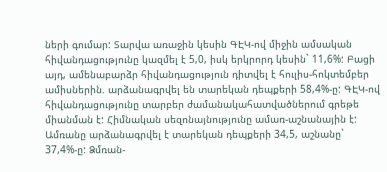ների գումար: Տարվա առաջին կեսին ԳԷԿ-ով միջին ամսական հիվանդացությունը կազմել է 5,0, իսկ երկրորդ կեսին` 11,6%: Բացի այդ, ամենաբարձր հիվանդացություն դիտվել է հուլիս-հոկտեմբեր ամիսներին. արձանագրվել են տարեկան դեպքերի 58,4%-ը: ԳԷԿ-ով հիվանդացությունը տարբեր ժամանակահատվածներում գրեթե միանման է: Հիմնական սեզոնայնությունը ամառ-աշնանային է: Ամռանը արձանագրվել է տարեկան դեպքերի 34,5, աշնանը` 37,4%-ը: Ձմռան-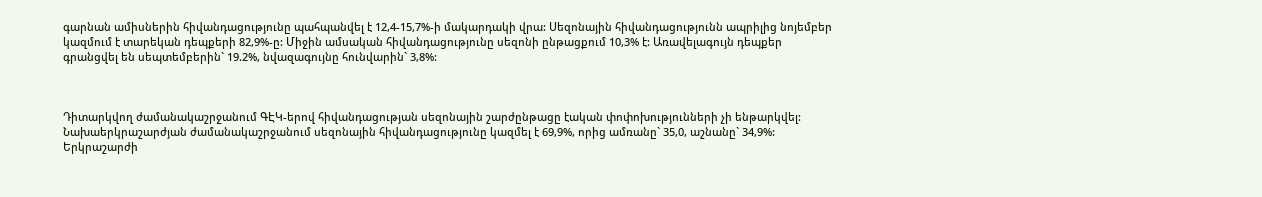գարնան ամիսներին հիվանդացությունը պահպանվել է 12,4-15,7%-ի մակարդակի վրա: Սեզոնային հիվանդացությունն ապրիլից նոյեմբեր կազմում է տարեկան դեպքերի 82,9%-ը: Միջին ամսական հիվանդացությունը սեզոնի ընթացքում 10,3% է: Առավելագույն դեպքեր գրանցվել են սեպտեմբերին` 19.2%, նվազագույնը հունվարին` 3,8%:



Դիտարկվող ժամանակաշրջանում ԳԷԿ-երով հիվանդացության սեզոնային շարժընթացը էական փոփոխությունների չի ենթարկվել: Նախաերկրաշարժյան ժամանակաշրջանում սեզոնային հիվանդացությունը կազմել է 69,9%, որից ամռանը` 35,0, աշնանը` 34,9%: Երկրաշարժի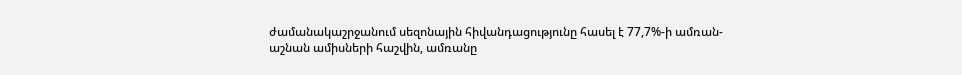ժամանակաշրջանում սեզոնային հիվանդացությունը հասել է 77,7%-ի ամռան-աշնան ամիսների հաշվին, ամռանը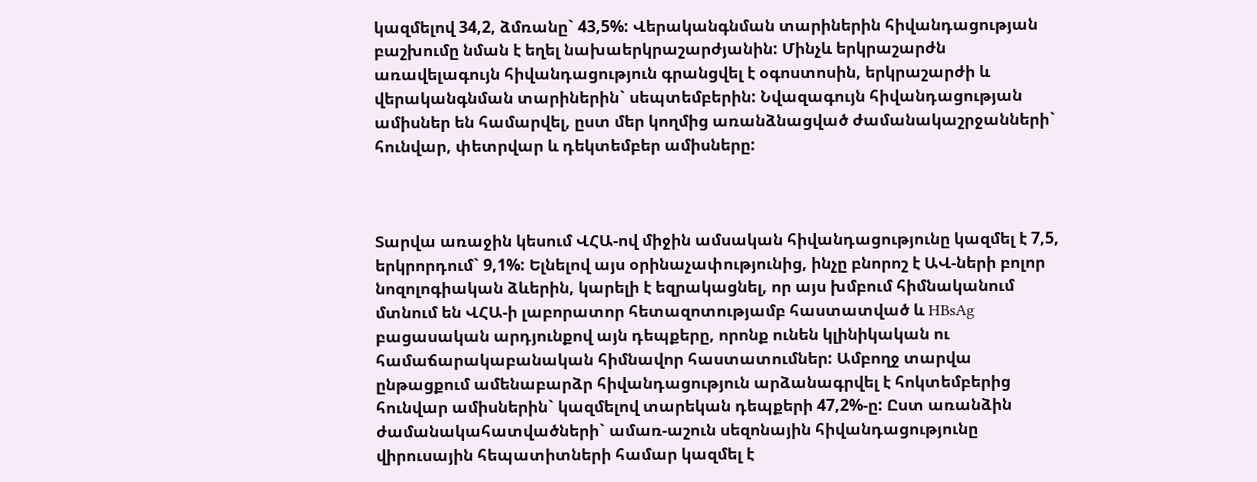կազմելով 34,2, ձմռանը` 43,5%: Վերականգնման տարիներին հիվանդացության բաշխումը նման է եղել նախաերկրաշարժյանին: Մինչև երկրաշարժն առավելագույն հիվանդացություն գրանցվել է օգոստոսին, երկրաշարժի և վերականգնման տարիներին` սեպտեմբերին: Նվազագույն հիվանդացության ամիսներ են համարվել, ըստ մեր կողմից առանձնացված ժամանակաշրջանների` հունվար, փետրվար և դեկտեմբեր ամիսները:



Տարվա առաջին կեսում ՎՀԱ-ով միջին ամսական հիվանդացությունը կազմել է 7,5, երկրորդում` 9,1%: Ելնելով այս օրինաչափությունից, ինչը բնորոշ է ԱՎ-ների բոլոր նոզոլոգիական ձևերին, կարելի է եզրակացնել, որ այս խմբում հիմնականում մտնում են ՎՀԱ-ի լաբորատոր հետազոտությամբ հաստատված և HBsAg բացասական արդյունքով այն դեպքերը, որոնք ունեն կլինիկական ու համաճարակաբանական հիմնավոր հաստատումներ: Ամբողջ տարվա ընթացքում ամենաբարձր հիվանդացություն արձանագրվել է հոկտեմբերից հունվար ամիսներին` կազմելով տարեկան դեպքերի 47,2%-ը: Ըստ առանձին ժամանակահատվածների` ամառ-աշուն սեզոնային հիվանդացությունը վիրուսային հեպատիտների համար կազմել է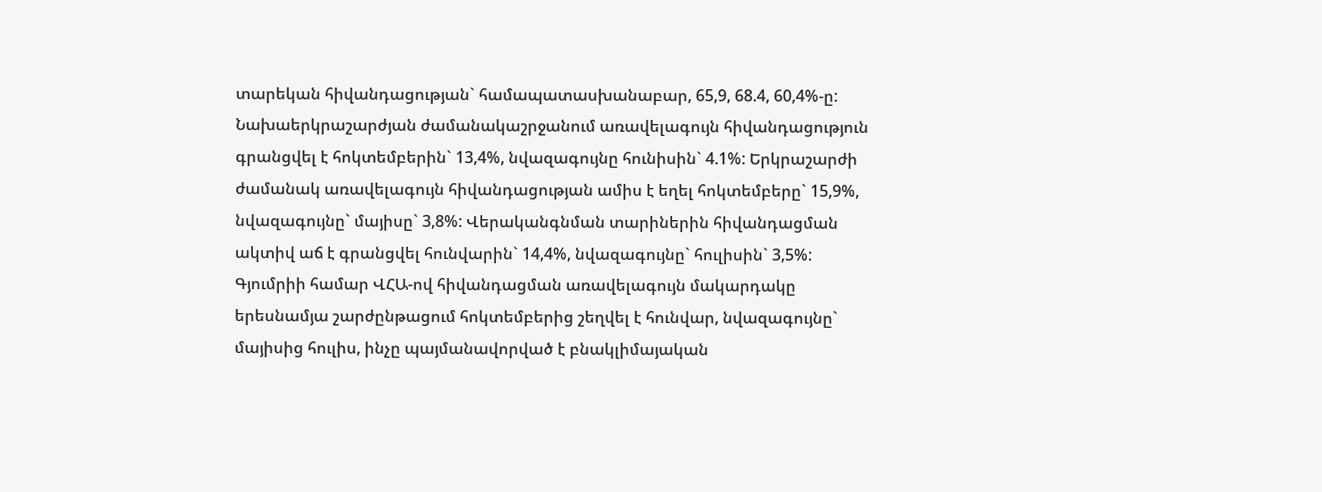տարեկան հիվանդացության` համապատասխանաբար, 65,9, 68.4, 60,4%-ը: Նախաերկրաշարժյան ժամանակաշրջանում առավելագույն հիվանդացություն գրանցվել է հոկտեմբերին` 13,4%, նվազագույնը հունիսին` 4.1%: Երկրաշարժի ժամանակ առավելագույն հիվանդացության ամիս է եղել հոկտեմբերը` 15,9%, նվազագույնը` մայիսը` 3,8%: Վերականգնման տարիներին հիվանդացման ակտիվ աճ է գրանցվել հունվարին` 14,4%, նվազագույնը` հուլիսին` 3,5%: Գյումրիի համար ՎՀԱ-ով հիվանդացման առավելագույն մակարդակը երեսնամյա շարժընթացում հոկտեմբերից շեղվել է հունվար, նվազագույնը` մայիսից հուլիս, ինչը պայմանավորված է բնակլիմայական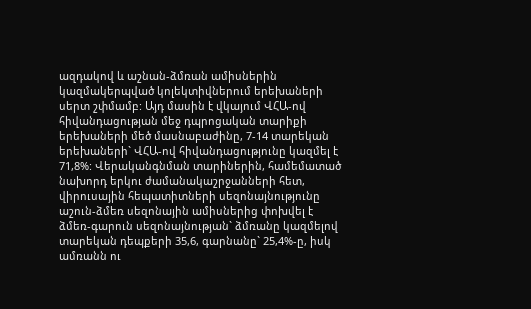ազդակով և աշնան-ձմռան ամիսներին կազմակերպված կոլեկտիվներում երեխաների սերտ շփմամբ: Այդ մասին է վկայում ՎՀԱ-ով հիվանդացության մեջ դպրոցական տարիքի երեխաների մեծ մասնաբաժինը, 7-14 տարեկան երեխաների` ՎՀԱ-ով հիվանդացությունը կազմել է 71,8%: Վերականգնման տարիներին, համեմատած նախորդ երկու ժամանակաշրջանների հետ, վիրուսային հեպատիտների սեզոնայնությունը աշուն-ձմեռ սեզոնային ամիսներից փոխվել է ձմեռ-գարուն սեզոնայնության` ձմռանը կազմելով տարեկան դեպքերի 35,6, գարնանը` 25,4%-ը, իսկ ամռանն ու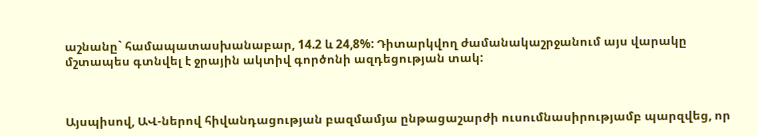աշնանը` համապատասխանաբար, 14.2 և 24,8%: Դիտարկվող ժամանակաշրջանում այս վարակը մշտապես գտնվել է ջրային ակտիվ գործոնի ազդեցության տակ:



Այսպիսով, ԱՎ-ներով հիվանդացության բազմամյա ընթացաշարժի ուսումնասիրությամբ պարզվեց, որ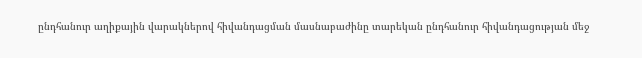ընդհանուր աղիքային վարակներով հիվանդացման մասնաբաժինը տարեկան ընդհանուր հիվանդացության մեջ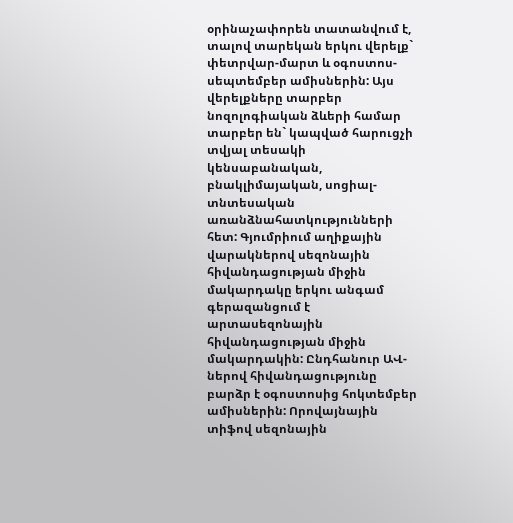օրինաչափորեն տատանվում է, տալով տարեկան երկու վերելք` փետրվար-մարտ և օգոստոս-սեպտեմբեր ամիսներին: Այս վերելքները տարբեր նոզոլոգիական ձևերի համար տարբեր են` կապված հարուցչի տվյալ տեսակի կենսաբանական, բնակլիմայական, սոցիալ-տնտեսական առանձնահատկությունների հետ: Գյումրիում աղիքային վարակներով սեզոնային հիվանդացության միջին մակարդակը երկու անգամ գերազանցում է արտասեզոնային հիվանդացության միջին մակարդակին: Ընդհանուր ԱՎ-ներով հիվանդացությունը բարձր է օգոստոսից հոկտեմբեր ամիսներին: Որովայնային տիֆով սեզոնային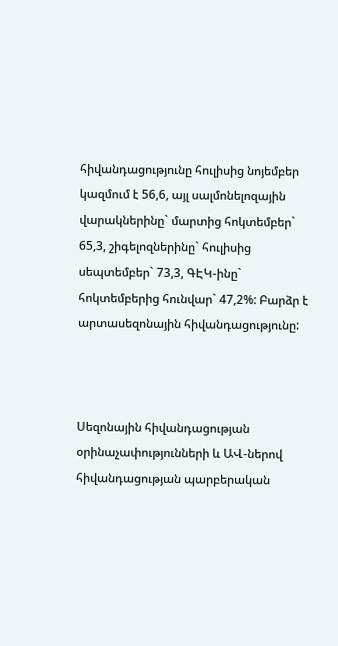հիվանդացությունը հուլիսից նոյեմբեր կազմում է 56,6, այլ սալմոնելոզային վարակներինը` մարտից հոկտեմբեր` 65,3, շիգելոզներինը` հուլիսից սեպտեմբեր` 73,3, ԳԷԿ-ինը` հոկտեմբերից հունվար` 47,2%: Բարձր է արտասեզոնային հիվանդացությունը:



Սեզոնային հիվանդացության օրինաչափությունների և ԱՎ-ներով հիվանդացության պարբերական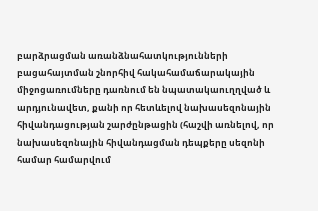բարձրացման առանձնահատկությունների բացահայտման շնորհիվ հակահամաճարակային միջոցառումները դառնում են նպատակաուղղված և արդյունավետ, քանի որ հետևելով նախասեզոնային հիվանդացության շարժընթացին (հաշվի առնելով, որ նախասեզոնային հիվանդացման դեպքերը սեզոնի համար համարվում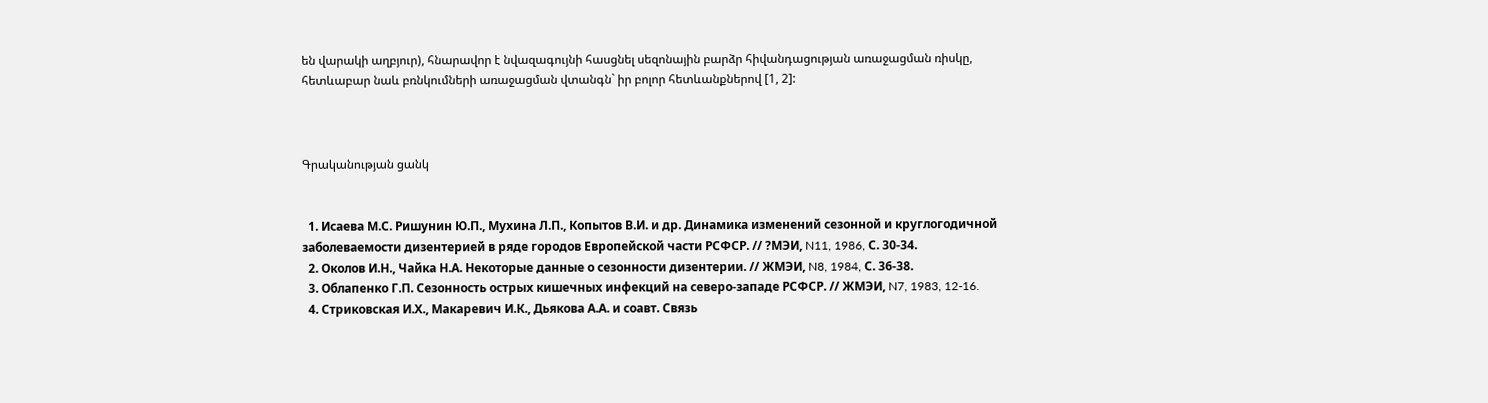են վարակի աղբյուր), հնարավոր է նվազագույնի հասցնել սեզոնային բարձր հիվանդացության առաջացման ռիսկը, հետևաբար նաև բռնկումների առաջացման վտանգն` իր բոլոր հետևանքներով [1, 2]:



Գրականության ցանկ


  1. Исаева М.С. Ришунин Ю.П., Мухина Л.П., Копытов В.И. и др. Динамика изменений сезонной и круглогодичной заболеваемости дизентерией в ряде городов Европейской части РСФСР. // ?МЭИ, N11, 1986, С. 30-34.
  2. Околов И.Н., Чайка Н.А. Некоторые данные о сезонности дизентерии. // ЖМЭИ, N8, 1984, С. 36-38.
  3. Облапенко Г.П. Сезонность острых кишечных инфекций на северо-западе РСФСР. // ЖМЭИ, N7, 1983, 12-16.
  4. Стриковская И.Х., Макаревич И.К., Дьякова А.А. и соавт. Связь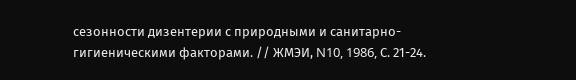сезонности дизентерии с природными и санитарно-гигиеническими факторами. // ЖМЭИ, N10, 1986, С. 21-24.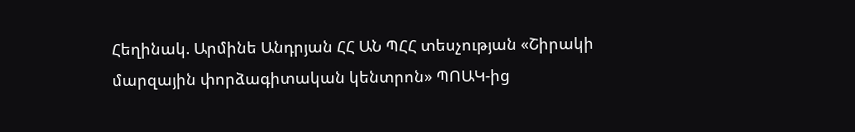Հեղինակ. Արմինե Անդրյան ՀՀ ԱՆ ՊՀՀ տեսչության «Շիրակի մարզային փորձագիտական կենտրոն» ՊՈԱԿ-ից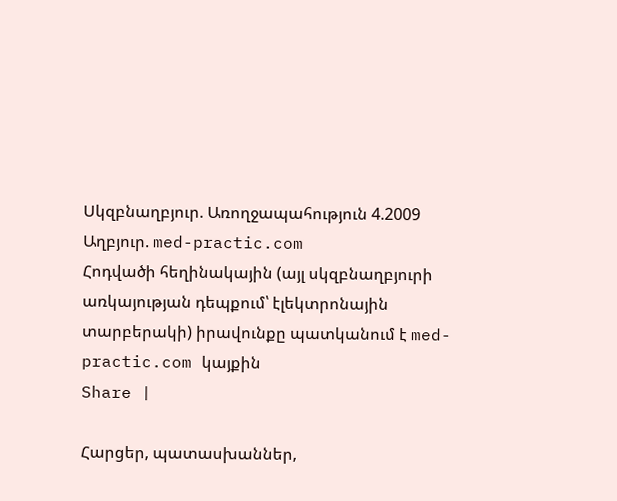Սկզբնաղբյուր. Առողջապահություն 4.2009
Աղբյուր. med-practic.com
Հոդվածի հեղինակային (այլ սկզբնաղբյուրի առկայության դեպքում՝ էլեկտրոնային տարբերակի) իրավունքը պատկանում է med-practic.com կայքին
Share |

Հարցեր, պատասխաններ,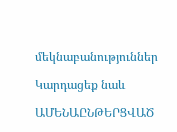մեկնաբանություններ

Կարդացեք նաև

ԱՄԵՆԱԸՆԹԵՐՑՎԱԾ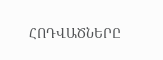ՀՈԴՎԱԾՆԵՐԸ